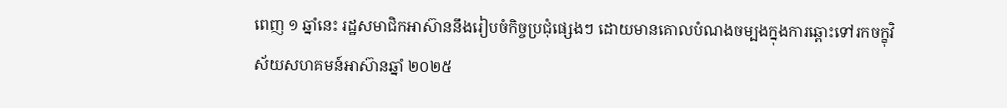ពេញ ១ ឆ្នាំនេះ រដ្ឋសមាជិកអាស៊ាននឹងរៀបចំកិច្ចប្រជុំផ្សេងៗ ដោយមានគោលបំណងចម្បងក្នុងការឆ្ពោះទៅរកចក្ខុវិស័យសហគមន៍អាស៊ានឆ្នាំ ២០២៥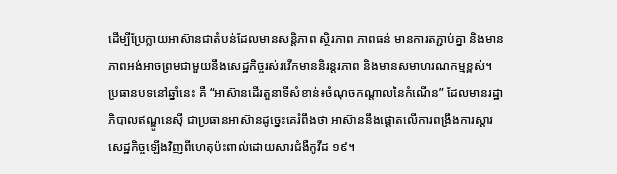ដើម្បីប្រែក្លាយអាស៊ានជាតំបន់ដែលមានសន្តិភាព ស្ថិរភាព ភាពធន់ មានការតភ្ជាប់គ្នា និងមានភាពអង់អាចព្រមជាមួយនឹងសេដ្ឋកិច្ចរស់រវើកមាននិរន្តរភាព និងមានសមាហរណកម្មខ្ពស់។
ប្រធានបទនៅឆ្នាំនេះ គឺ “អាស៊ានដើរតួនាទីសំខាន់៖ចំណុចកណ្តាលនៃកំណើន” ដែលមានរដ្ឋាភិបាលឥណ្ឌូនេស៊ី ជាប្រធានអាស៊ានដូច្នេះគេរំពឹងថា អាស៊ាននឹងផ្តោតលើការពង្រឹងការស្តារសេដ្ឋកិច្ចឡើងវិញពីហេតុប៉ះពាល់ដោយសារជំងឺកូវីដ ១៩។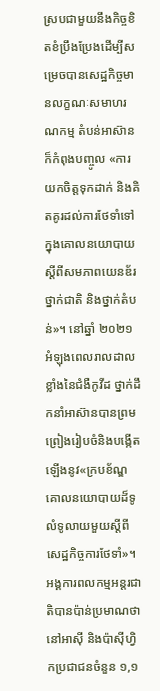ស្របជាមួយនឹងកិច្ចខិតខំប្រឹងប្រែងដើម្បីសម្រេចបានសេដ្ឋកិច្ចមានលក្ខណៈសមាហរណកម្ម តំបន់អាស៊ានក៏កំពុងបញ្ចូល «ការយកចិត្តទុកដាក់ និងគិតគូរដល់ការថែទាំទៅក្នុងគោលនយោបាយស្តីពីសមភាពយេនឌ័រថ្នាក់ជាតិ និងថ្នាក់តំបន់»។ នៅឆ្នាំ ២០២១ អំឡុងពេលរាលដាលខ្លាំងនៃជំងឺកូវីដ ថ្នាក់ដឹកនាំអាស៊ានបានព្រមព្រៀងរៀបចំនិងបង្កើតឡើងនូវ«ក្របខ័ណ្ឌគោលនយោបាយដ៏ទូលំទូលាយមួយស្តីពីសេដ្ឋកិច្ចការថែទាំ»។
អង្គការពលកម្មអន្តរជាតិបានប៉ាន់ប្រមាណថា នៅអាស៊ី និងប៉ាស៊ីហ្វិកប្រជាជនចំនួន ១,១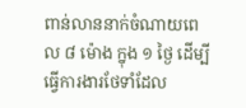ពាន់លាននាក់ចំណាយពេល ៨ ម៉ោង ក្នុង ១ ថ្ងៃ ដើម្បីធ្វើការងារថែទាំដែល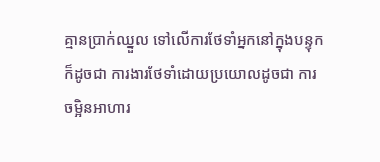គ្មានប្រាក់ឈ្នួល ទៅលើការថែទាំអ្នកនៅក្នុងបន្ទុក ក៏ដូចជា ការងារថែទាំដោយប្រយោលដូចជា ការចម្អិនអាហារ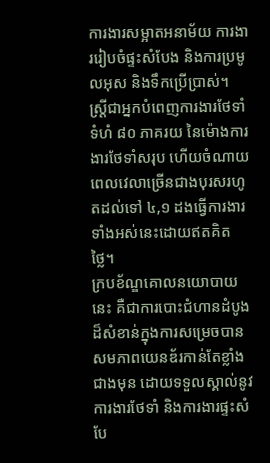ការងារសម្អាតអនាម័យ ការងាររៀបចំផ្ទះសំបែង និងការប្រមូលអុស និងទឹកប្រើប្រាស់។ ស្ត្រីជាអ្នកបំពេញការងារថែទាំទំហំ ៨០ ភាគរយ នៃម៉ោងការងារថែទាំសរុប ហើយចំណាយពេលវេលាច្រើនជាងបុរសរហូតដល់ទៅ ៤,១ ដងធ្វើការងារទាំងអស់នេះដោយឥតគិតថ្លៃ។
ក្របខ័ណ្ឌគោលនយោបាយនេះ គឺជាការបោះជំហានដំបូងដ៏សំខាន់ក្នុងការសម្រេចបានសមភាពយេនឌ័រកាន់តែខ្លាំងជាងមុន ដោយទទួលស្គាល់នូវការងារថែទាំ និងការងារផ្ទះសំបែ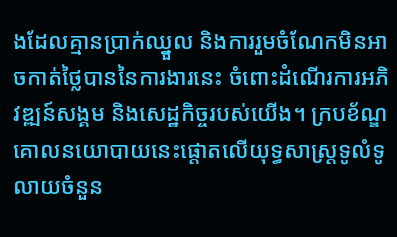ងដែលគ្មានប្រាក់ឈ្នួល និងការរួមចំណែកមិនអាចកាត់ថ្លៃបាននៃការងារនេះ ចំពោះដំណើរការអភិវឌ្ឍន៍សង្គម និងសេដ្ឋកិច្ចរបស់យើង។ ក្របខ័ណ្ឌគោលនយោបាយនេះផ្តោតលើយុទ្ធសាស្ត្រទូលំទូលាយចំនួន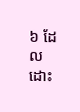៦ ដែលដោះ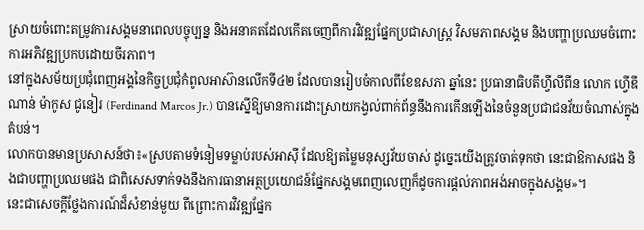ស្រាយចំពោះតម្រូវការសង្គមនាពេលបច្ចុប្បន្ន និងអនាគតដែលកើតចេញពីការវិវឌ្ឍផ្នែកប្រជាសាស្ត្រ វិសមភាពសង្គម និងបញ្ហាប្រឈមចំពោះការអភិវឌ្ឍប្រកបដោយចីរភាព។
នៅក្នុងសម័យប្រជុំពេញអង្គនៃកិច្ចប្រជុំកំពូលអាស៊ានលើកទី៤២ ដែលបានរៀបចំកាលពីខែឧសភា ឆ្នាំនេះ ប្រធានាធិបតីហ្វីលីពីន លោក ហ្វើឌីណាន់ ម៉ាកូស ជូនៀរ (Ferdinand Marcos Jr.) បានស្នើឱ្យមានការដោះស្រាយកង្វល់ពាក់ព័ន្ធនឹងការកើនឡើងនៃចំនួនប្រជាជនវ័យចំណាស់ក្នុងតំបន់។
លោកបានមានប្រសាសន៍ថា៖«ស្របតាមទំនៀមទម្លាប់របស់អាស៊ី ដែលឱ្យតម្លៃមនុស្សវ័យចាស់ ដូច្នេះយើងត្រូវចាត់ទុកថា នេះជាឱកាសផង និងជាបញ្ហាប្រឈមផង ជាពិសេសទាក់ទងនឹងការធានាអត្ថប្រយោជន៍ផ្នែកសង្គមពេញលេញក៏ដូចការផ្ដល់ភាពអង់អាចក្នុងសង្គម»។
នេះជាសេចក្តីថ្លែងការណ៍ដ៏សំខាន់មួយ ពីព្រោះការវិវឌ្ឍផ្នែក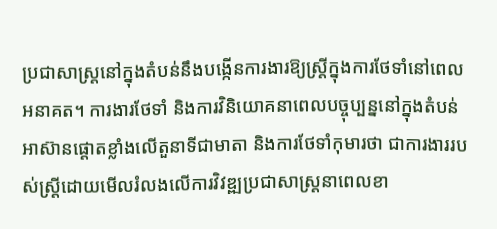ប្រជាសាស្ត្រនៅក្នុងតំបន់នឹងបង្កើនការងារឱ្យស្ត្រីក្នុងការថែទាំនៅពេលអនាគត។ ការងារថែទាំ និងការវិនិយោគនាពេលបច្ចុប្បន្ននៅក្នុងតំបន់អាស៊ានផ្តោតខ្លាំងលើតួនាទីជាមាតា និងការថែទាំកុមារថា ជាការងាររបស់ស្ត្រីដោយមើលរំលងលើការវិវឌ្ឍប្រជាសាស្ត្រនាពេលខា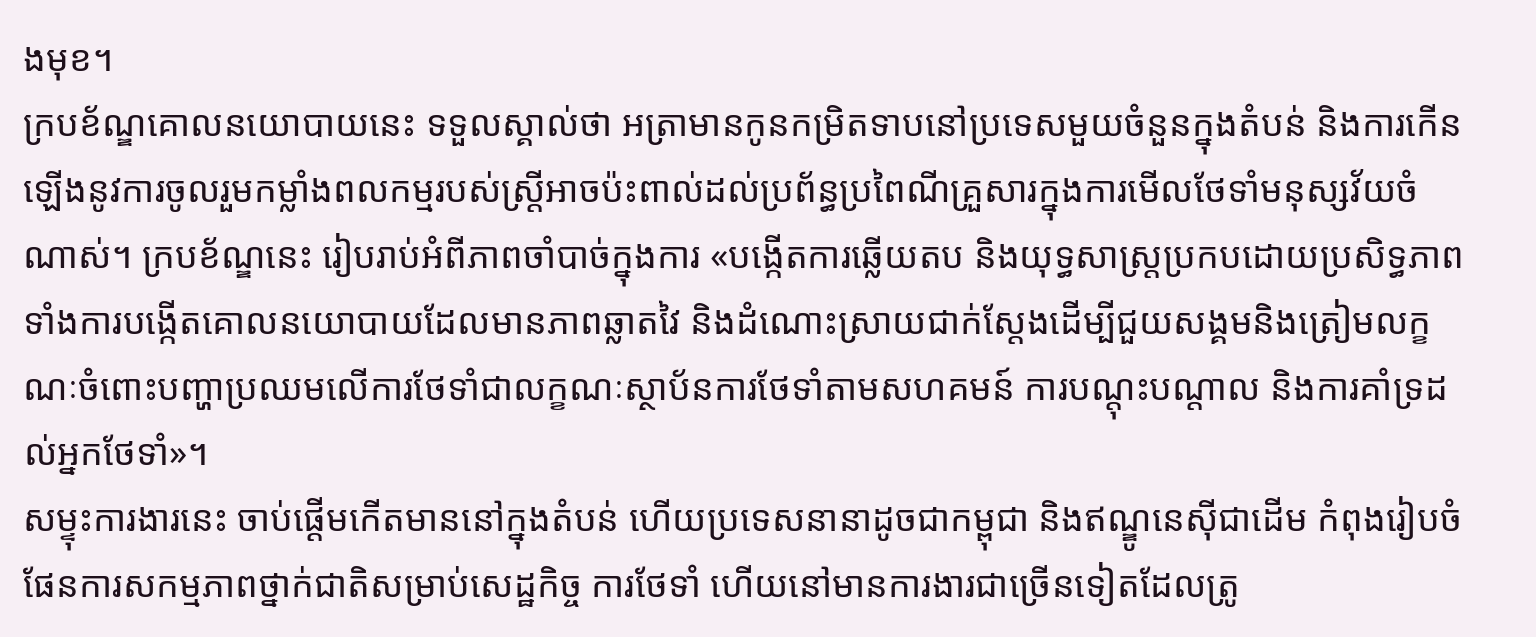ងមុខ។
ក្របខ័ណ្ឌគោលនយោបាយនេះ ទទួលស្គាល់ថា អត្រាមានកូនកម្រិតទាបនៅប្រទេសមួយចំនួនក្នុងតំបន់ និងការកើនឡើងនូវការចូលរួមកម្លាំងពលកម្មរបស់ស្ត្រីអាចប៉ះពាល់ដល់ប្រព័ន្ធប្រពៃណីគ្រួសារក្នុងការមើលថែទាំមនុស្សវ័យចំណាស់។ ក្របខ័ណ្ឌនេះ រៀបរាប់អំពីភាពចាំបាច់ក្នុងការ «បង្កើតការឆ្លើយតប និងយុទ្ធសាស្ត្រប្រកបដោយប្រសិទ្ធភាពទាំងការបង្កើតគោលនយោបាយដែលមានភាពឆ្លាតវៃ និងដំណោះស្រាយជាក់ស្តែងដើម្បីជួយសង្គមនិងត្រៀមលក្ខណៈចំពោះបញ្ហាប្រឈមលើការថែទាំជាលក្ខណៈស្ថាប័នការថែទាំតាមសហគមន៍ ការបណ្តុះបណ្តាល និងការគាំទ្រដល់អ្នកថែទាំ»។
សម្ទុះការងារនេះ ចាប់ផ្ដើមកើតមាននៅក្នុងតំបន់ ហើយប្រទេសនានាដូចជាកម្ពុជា និងឥណ្ឌូនេស៊ីជាដើម កំពុងរៀបចំផែនការសកម្មភាពថ្នាក់ជាតិសម្រាប់សេដ្ឋកិច្ច ការថែទាំ ហើយនៅមានការងារជាច្រើនទៀតដែលត្រូ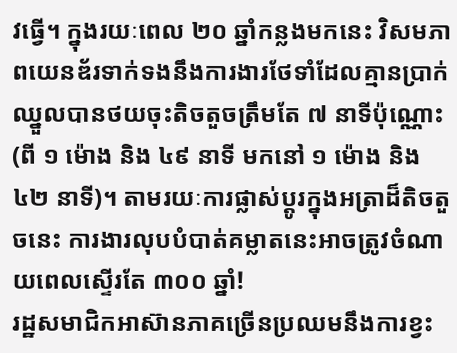វធ្វើ។ ក្នុងរយៈពេល ២០ ឆ្នាំកន្លងមកនេះ វិសមភាពយេនឌ័រទាក់ទងនឹងការងារថែទាំដែលគ្មានប្រាក់ឈ្នួលបានថយចុះតិចតួចត្រឹមតែ ៧ នាទីប៉ុណ្ណោះ (ពី ១ ម៉ោង និង ៤៩ នាទី មកនៅ ១ ម៉ោង និង ៤២ នាទី)។ តាមរយៈការផ្លាស់ប្តូរក្នុងអត្រាដ៏តិចតួចនេះ ការងារលុបបំបាត់គម្លាតនេះអាចត្រូវចំណាយពេលស្ទើរតែ ៣០០ ឆ្នាំ!
រដ្ឋសមាជិកអាស៊ានភាគច្រើនប្រឈមនឹងការខ្វះ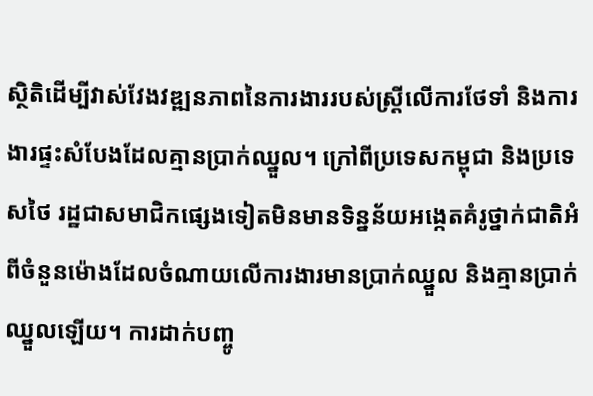ស្ថិតិដើម្បីវាស់វែងវឌ្ឍនភាពនៃការងាររបស់ស្ត្រីលើការថែទាំ និងការងារផ្ទះសំបែងដែលគ្មានប្រាក់ឈ្នួល។ ក្រៅពីប្រទេសកម្ពុជា និងប្រទេសថៃ រដ្ឋជាសមាជិកផ្សេងទៀតមិនមានទិន្នន័យអង្កេតគំរូថ្នាក់ជាតិអំពីចំនួនម៉ោងដែលចំណាយលើការងារមានប្រាក់ឈ្នួល និងគ្មានប្រាក់ឈ្នួលឡើយ។ ការដាក់បញ្ចូ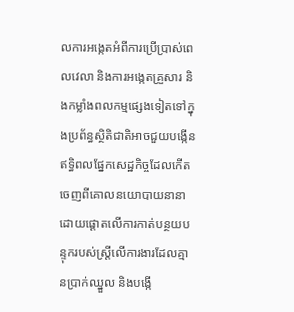លការអង្កេតអំពីការប្រើប្រាស់ពេលវេលា និងការអង្កេតគ្រួសារ និងកម្លាំងពលកម្មផ្សេងទៀតទៅក្នុងប្រព័ន្ធស្ថិតិជាតិអាចជួយបង្កើនឥទ្ធិពលផ្នែកសេដ្ឋកិច្ចដែលកើតចេញពីគោលនយោបាយនានាដោយផ្ដោតលើការកាត់បន្ថយបន្ទុករបស់ស្ត្រីលើការងារដែលគ្មានប្រាក់ឈ្នួល និងបង្កើ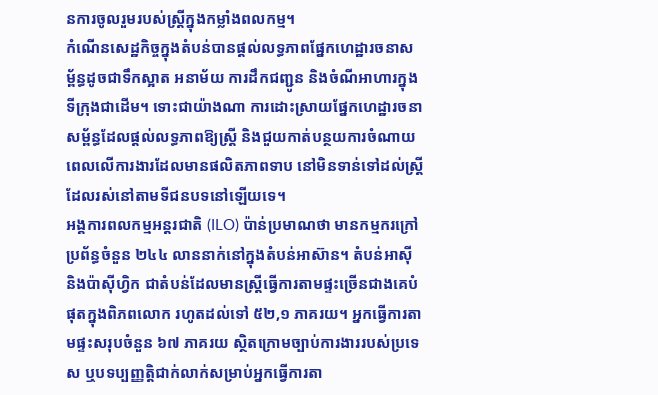នការចូលរួមរបស់ស្ត្រីក្នុងកម្លាំងពលកម្ម។
កំណើនសេដ្ឋកិច្ចក្នុងតំបន់បានផ្តល់លទ្ធភាពផ្នែកហេដ្ឋារចនាសម្ព័ន្ធដូចជាទឹកស្អាត អនាម័យ ការដឹកជញ្ជូន និងចំណីអាហារក្នុងទីក្រុងជាដើម។ ទោះជាយ៉ាងណា ការដោះស្រាយផ្នែកហេដ្ឋារចនាសម្ព័ន្ធដែលផ្ដល់លទ្ធភាពឱ្យស្ត្រី និងជួយកាត់បន្ថយការចំណាយពេលលើការងារដែលមានផលិតភាពទាប នៅមិនទាន់ទៅដល់ស្ត្រី ដែលរស់នៅតាមទីជនបទនៅឡើយទេ។
អង្គការពលកម្មអន្តរជាតិ (ILO) ប៉ាន់ប្រមាណថា មានកម្មករក្រៅប្រព័ន្ធចំនួន ២៤៤ លាននាក់នៅក្នុងតំបន់អាស៊ាន។ តំបន់អាស៊ី និងប៉ាស៊ីហ្វិក ជាតំបន់ដែលមានស្ត្រីធ្វើការតាមផ្ទះច្រើនជាងគេបំផុតក្នុងពិភពលោក រហូតដល់ទៅ ៥២,១ ភាគរយ។ អ្នកធ្វើការតាមផ្ទះសរុបចំនួន ៦៧ ភាគរយ ស្ថិតក្រោមច្បាប់ការងាររបស់ប្រទេស ឬបទប្បញ្ញត្តិជាក់លាក់សម្រាប់អ្នកធ្វើការតា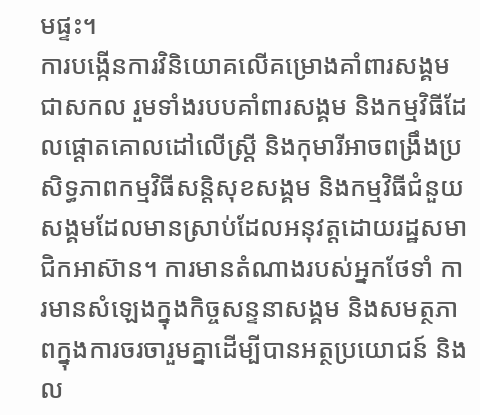មផ្ទះ។
ការបង្កើនការវិនិយោគលើគម្រោងគាំពារសង្គមជាសកល រួមទាំងរបបគាំពារសង្គម និងកម្មវិធីដែលផ្ដោតគោលដៅលើស្ត្រី និងកុមារីអាចពង្រឹងប្រសិទ្ធភាពកម្មវិធីសន្តិសុខសង្គម និងកម្មវិធីជំនួយសង្គមដែលមានស្រាប់ដែលអនុវត្តដោយរដ្ឋសមាជិកអាស៊ាន។ ការមានតំណាងរបស់អ្នកថែទាំ ការមានសំឡេងក្នុងកិច្ចសន្ទនាសង្គម និងសមត្ថភាពក្នុងការចរចារួមគ្នាដើម្បីបានអត្ថប្រយោជន៍ និងល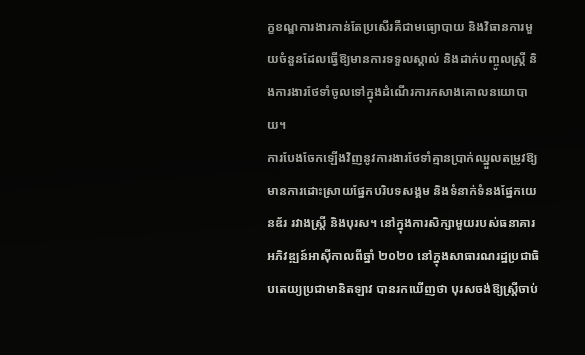ក្ខខណ្ឌការងារកាន់តែប្រសើរគឺជាមធ្យោបាយ និងវិធានការមួយចំនួនដែលធ្វើឱ្យមានការទទួលស្គាល់ និងដាក់បញ្ចូលស្ត្រី និងការងារថែទាំចូលទៅក្នុងដំណើរការកសាងគោលនយោបាយ។
ការបែងចែកឡើងវិញនូវការងារថែទាំគ្មានប្រាក់ឈ្នួលតម្រូវឱ្យមានការដោះស្រាយផ្នែកបរិបទសង្គម និងទំនាក់ទំនងផ្នែកយេនឌ័រ រវាងស្ត្រី និងបុរស។ នៅក្នុងការសិក្សាមួយរបស់ធនាគារអភិវឌ្ឍន៍អាស៊ីកាលពីឆ្នាំ ២០២០ នៅក្នុងសាធារណរដ្ឋប្រជាធិបតេយ្យប្រជាមានិតឡាវ បានរកឃើញថា បុរសចង់ឱ្យស្ត្រីចាប់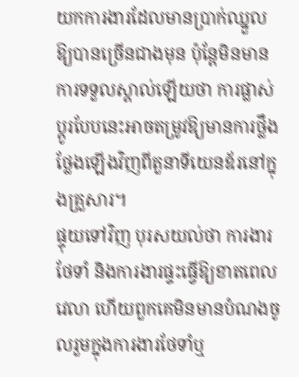យកការងារដែលមានប្រាក់ឈ្នួលឱ្យបានច្រើនជាងមុន ប៉ុន្តែមិនមានការទទួលស្គាល់ឡើយថា ការផ្លាស់ប្តូរបែបនេះអាចតម្រូវឱ្យមានការថ្លឹងថ្លែងឡើងវិញពីតួនាទីយេនឌ័រនៅក្នុងគ្រួសារ។
ផ្ទុយទៅវិញ បុរសយល់ថា ការងារថែទាំ និងការងារផ្ទះធ្វើឱ្យខាតពេលវេលា ហើយពួកគេមិនមានបំណងចូលរួមក្នុងការងារថែទាំឬ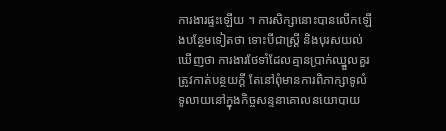ការងារផ្ទះឡើយ ។ ការសិក្សានោះបានលើកឡើងបន្ថែមទៀតថា ទោះបីជាស្ត្រី និងបុរសយល់ឃើញថា ការងារថែទាំដែលគ្មានប្រាក់ឈ្នួលគួរត្រូវកាត់បន្ថយក្ដី តែនៅពុំមានការពិភាក្សាទូលំទូលាយនៅក្នុងកិច្ចសន្ទនាគោលនយោបាយ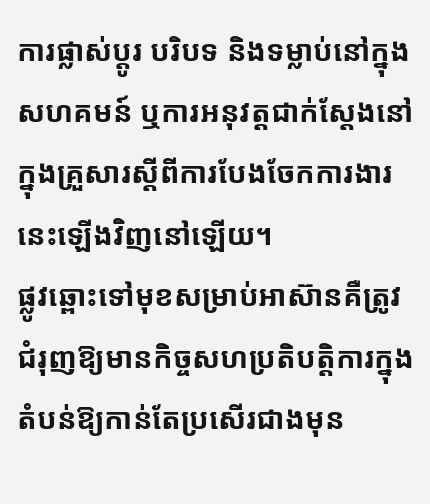ការផ្លាស់ប្តូរ បរិបទ និងទម្លាប់នៅក្នុងសហគមន៍ ឬការអនុវត្តជាក់ស្ដែងនៅក្នុងគ្រួសារស្តីពីការបែងចែកការងារនេះឡើងវិញនៅឡើយ។
ផ្លូវឆ្ពោះទៅមុខសម្រាប់អាស៊ានគឺត្រូវជំរុញឱ្យមានកិច្ចសហប្រតិបត្តិការក្នុងតំបន់ឱ្យកាន់តែប្រសើរជាងមុន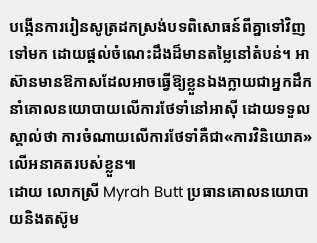បង្កើនការរៀនសូត្រដកស្រង់បទពិសោធន៍ពីគ្នាទៅវិញទៅមក ដោយផ្តល់ចំណេះដឹងដ៏មានតម្លៃនៅតំបន់។ អាស៊ានមានឱកាសដែលអាចធ្វើឱ្យខ្លួនឯងក្លាយជាអ្នកដឹកនាំគោលនយោបាយលើការថែទាំនៅអាស៊ី ដោយទទួលស្គាល់ថា ការចំណាយលើការថែទាំគឺជា«ការវិនិយោគ»លើអនាគតរបស់ខ្លួន៕
ដោយ លោកស្រី Myrah Butt ប្រធានគោលនយោបាយនិងតស៊ូម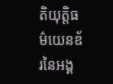តិយុត្តិធម៌យេនឌ័រនៃអង្គ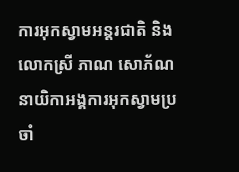ការអុកស្វាមអន្តរជាតិ និងលោកស្រី ភាណ សោភ័ណ នាយិកាអង្គការអុកស្វាមប្រចាំ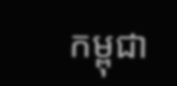កម្ពុជា